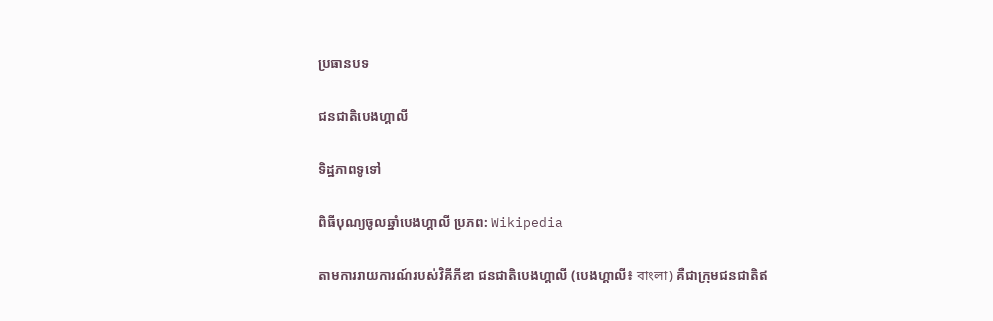ប្រធានបទ

ជនជាតិបេងហ្គាលី

ទិដ្ឋភាពទូទៅ

ពិធីបុណ្យចូលឆ្នាំបេងហ្គាលី ប្រភព: Wikipedia

តាមការរាយការណ៍របស់វិគីភីឌា ជនជាតិបេងហ្គាលី (បេងហ្គាលី៖ বাংলা) គឺជាក្រុមជនជាតិឥ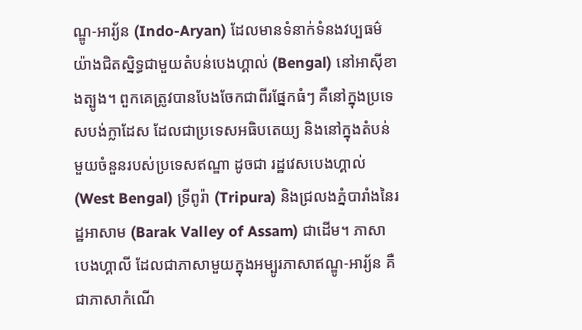ណ្ឌូ-អារ្យ័ន (Indo-Aryan) ដែលមានទំនាក់ទំនងវប្បធម៌យ៉ាងជិតស្និទ្ធជាមួយតំបន់បេងហ្គាល់ (Bengal) នៅអាស៊ីខាងត្បូង។ ពួកគេត្រូវបានបែងចែកជាពីរផ្នែកធំៗ គឺនៅក្នុងប្រទេសបង់ក្លាដែស ដែលជាប្រទេសអធិបតេយ្យ និងនៅក្នុងតំបន់មួយចំនួនរបស់ប្រទេសឥណ្ឌា ដូចជា រដ្ឋវេសបេងហ្គាល់ (West Bengal) ទ្រីពូរ៉ា (Tripura) និងជ្រលងភ្នំបារាំងនៃរដ្ឋអាសាម (Barak Valley of Assam) ជាដើម។ ភាសាបេងហ្គាលី ដែលជាភាសាមួយក្នុងអម្បូរភាសាឥណ្ឌូ-អារ្យ័ន គឺជាភាសាកំណើ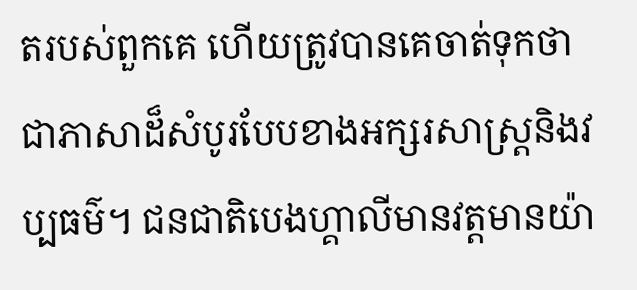តរបស់ពួកគេ ហើយត្រូវបានគេចាត់ទុកថាជាភាសាដ៏សំបូរបែបខាងអក្សរសាស្ត្រនិងវប្បធម៌។ ជនជាតិបេងហ្គាលីមានវត្តមានយ៉ា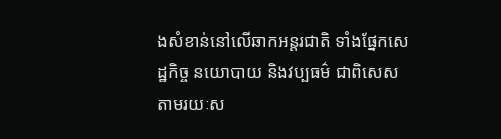ងសំខាន់នៅលើឆាកអន្តរជាតិ ទាំងផ្នែកសេដ្ឋកិច្ច នយោបាយ និងវប្បធម៌ ជាពិសេសតាមរយៈស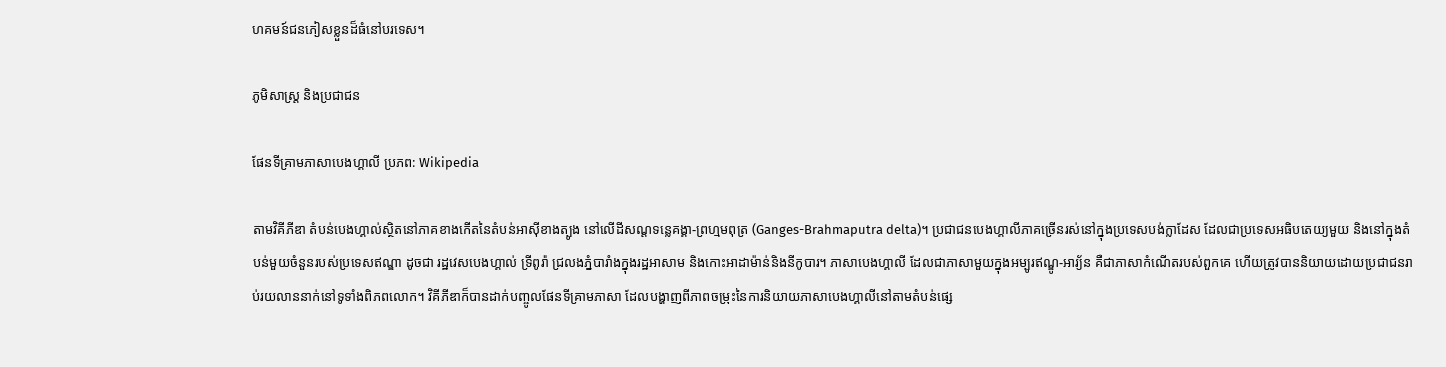ហគមន៍ជនភៀសខ្លួនដ៏ធំនៅបរទេស។

ភូមិសាស្ត្រ និងប្រជាជន

ផែនទីគ្រាមភាសាបេងហ្គាលី ប្រភព: Wikipedia

តាមវិគីភីឌា តំបន់បេងហ្គាល់ស្ថិតនៅភាគខាងកើតនៃតំបន់អាស៊ីខាងត្បូង នៅលើដីសណ្ដទន្លេគង្គា-ព្រហ្មមពុត្រ (Ganges-Brahmaputra delta)។ ប្រជាជនបេងហ្គាលីភាគច្រើនរស់នៅក្នុងប្រទេសបង់ក្លាដែស ដែលជាប្រទេសអធិបតេយ្យមួយ និងនៅក្នុងតំបន់មួយចំនួនរបស់ប្រទេសឥណ្ឌា ដូចជា រដ្ឋវេសបេងហ្គាល់ ទ្រីពូរ៉ា ជ្រលងភ្នំបារាំងក្នុងរដ្ឋអាសាម និងកោះអាដាម៉ាន់និងនីកូបារ។ ភាសាបេងហ្គាលី ដែលជាភាសាមួយក្នុងអម្បូរឥណ្ឌូ-អារ្យ័ន គឺជាភាសាកំណើតរបស់ពួកគេ ហើយត្រូវបាននិយាយដោយប្រជាជនរាប់រយលាននាក់នៅទូទាំងពិភពលោក។ វិគីភីឌាក៏បានដាក់បញ្ចូលផែនទីគ្រាមភាសា ដែលបង្ហាញពីភាពចម្រុះនៃការនិយាយភាសាបេងហ្គាលីនៅតាមតំបន់ផ្សេ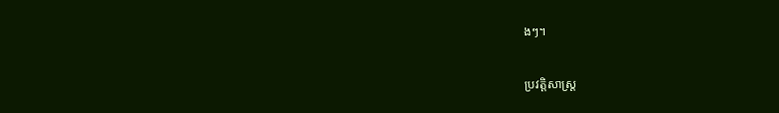ងៗ។

ប្រវត្តិសាស្ត្រ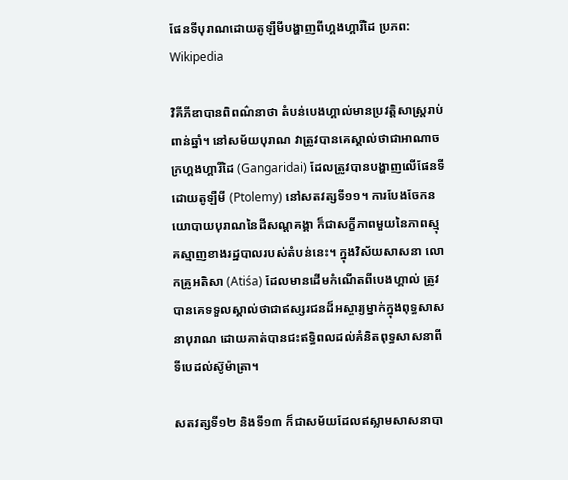ផែនទីបុរាណដោយតូឡឺមីបង្ហាញពីហ្គងហ្គារីដៃ ប្រភព: Wikipedia

វិគីភីឌាបានពិពណ៌នាថា តំបន់បេងហ្គាល់មានប្រវត្តិសាស្ត្ររាប់ពាន់ឆ្នាំ។ នៅសម័យបុរាណ វាត្រូវបានគេស្គាល់ថាជាអាណាចក្រហ្គងហ្គារីដៃ (Gangaridai) ដែលត្រូវបានបង្ហាញលើផែនទីដោយតូឡឺមី (Ptolemy) នៅសតវត្សទី១១។ ការបែងចែកនយោបាយបុរាណនៃដីសណ្ដគង្គា ក៏ជាសក្ខីភាពមួយនៃភាពស្មុគស្មាញខាងរដ្ឋបាលរបស់តំបន់នេះ។ ក្នុងវិស័យសាសនា លោកគ្រូអតិសា (Atiśa) ដែលមានដើមកំណើតពីបេងហ្គាល់ ត្រូវបានគេទទួលស្គាល់ថាជាឥស្សរជនដ៏អស្ចារ្យម្នាក់ក្នុងពុទ្ធសាសនាបុរាណ ដោយគាត់បានជះឥទ្ធិពលដល់គំនិតពុទ្ធសាសនាពីទីបេដល់ស៊ូម៉ាត្រា។

សតវត្សទី១២ និងទី១៣ ក៏ជាសម័យដែលឥស្លាមសាសនាបា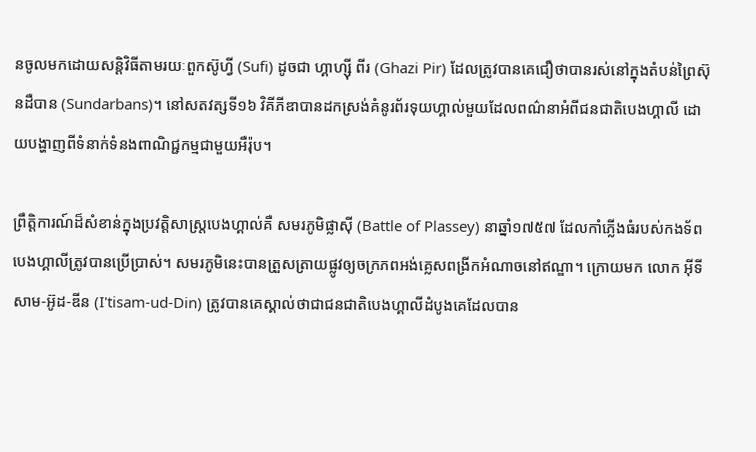នចូលមកដោយសន្តិវិធីតាមរយៈពួកស៊ូហ្វី (Sufi) ដូចជា ហ្គាហ្ស៊ី ពីរ (Ghazi Pir) ដែលត្រូវបានគេជឿថាបានរស់នៅក្នុងតំបន់ព្រៃស៊ុនដឺបាន (Sundarbans)។ នៅសតវត្សទី១៦ វិគីភីឌាបានដកស្រង់គំនូរព័រទុយហ្គាល់មួយដែលពណ៌នាអំពីជនជាតិបេងហ្គាលី ដោយបង្ហាញពីទំនាក់ទំនងពាណិជ្ជកម្មជាមួយអឺរ៉ុប។

ព្រឹត្តិការណ៍ដ៏សំខាន់ក្នុងប្រវត្តិសាស្ត្របេងហ្គាល់គឺ សមរភូមិផ្លាស៊ី (Battle of Plassey) នាឆ្នាំ១៧៥៧ ដែលកាំភ្លើងធំរបស់កងទ័ពបេងហ្គាលីត្រូវបានប្រើប្រាស់។ សមរភូមិនេះបានត្រួសត្រាយផ្លូវឲ្យចក្រភពអង់គ្លេសពង្រីកអំណាចនៅឥណ្ឌា។ ក្រោយមក លោក អ៊ីទីសាម-អ៊ូដ-ឌីន (I'tisam-ud-Din) ត្រូវបានគេស្គាល់ថាជាជនជាតិបេងហ្គាលីដំបូងគេដែលបាន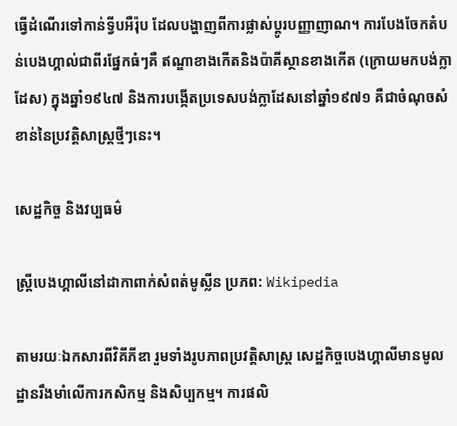ធ្វើដំណើរទៅកាន់ទ្វីបអឺរ៉ុប ដែលបង្ហាញពីការផ្លាស់ប្តូរបញ្ញាញាណ។ ការបែងចែកតំបន់បេងហ្គាល់ជាពីរផ្នែកធំៗគឺ ឥណ្ឌាខាងកើតនិងប៉ាគីស្ថានខាងកើត (ក្រោយមកបង់ក្លាដែស) ក្នុងឆ្នាំ១៩៤៧ និងការបង្កើតប្រទេសបង់ក្លាដែសនៅឆ្នាំ១៩៧១ គឺជាចំណុចសំខាន់នៃប្រវត្តិសាស្ត្រថ្មីៗនេះ។

សេដ្ឋកិច្ច និងវប្បធម៌

ស្ត្រីបេងហ្គាលីនៅដាកាពាក់សំពត់មូស្លីន ប្រភព: Wikipedia

តាមរយៈឯកសារពីវិគីភីឌា រួមទាំងរូបភាពប្រវត្តិសាស្ត្រ សេដ្ឋកិច្ចបេងហ្គាលីមានមូលដ្ឋានរឹងមាំលើការកសិកម្ម និងសិប្បកម្ម។ ការផលិ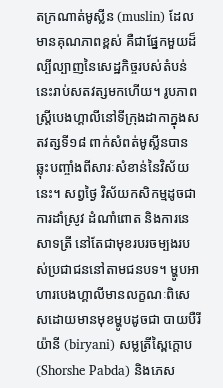តក្រណាត់មូស្លីន (muslin) ដែលមានគុណភាពខ្ពស់ គឺជាផ្នែកមួយដ៏ល្បីល្បាញនៃសេដ្ឋកិច្ចរបស់តំបន់នេះរាប់សតវត្សមកហើយ។ រូបភាពស្ត្រីបេងហ្គាលីនៅទីក្រុងដាកាក្នុងសតវត្សទី១៨ ពាក់សំពត់មូស្លីនបានឆ្លុះបញ្ចាំងពីសារៈសំខាន់នៃវិស័យនេះ។ សព្វថ្ងៃ វិស័យកសិកម្មដូចជាការដាំស្រូវ ដំណាំពោត និងការនេសាទត្រី នៅតែជាមុខរបរចម្បងរបស់ប្រជាជននៅតាមជនបទ។ ម្ហូបអាហារបេងហ្គាលីមានលក្ខណៈពិសេសដោយមានមុខម្ហូបដូចជា បាយបឺរីយ៉ានី (biryani) សម្លត្រីស្ពៃក្តោប (Shorshe Pabda) និងភេស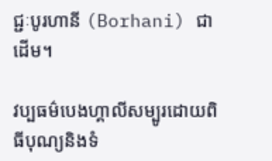ជ្ជៈបូរហានី (Borhani) ជាដើម។

វប្បធម៌បេងហ្គាលីសម្បូរដោយពិធីបុណ្យនិងទំ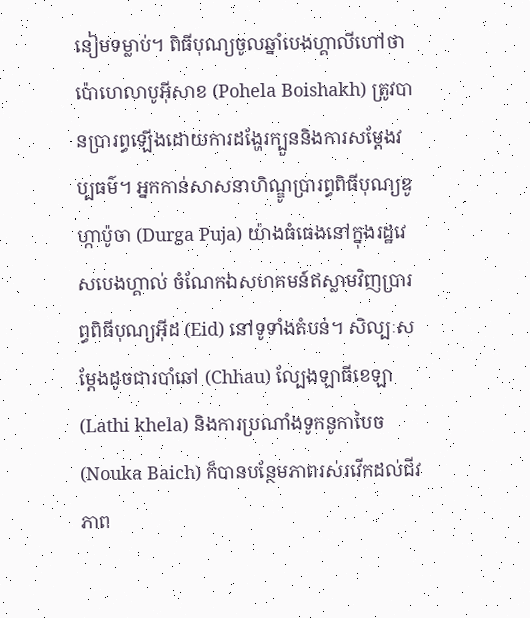នៀមទម្លាប់។ ពិធីបុណ្យចូលឆ្នាំបេងហ្គាលីហៅថា ប៉ោហេលាបូអ៊ីសាខ (Pohela Boishakh) ត្រូវបានប្រារព្ធឡើងដោយការដង្ហែរក្បួននិងការសម្ដែងវប្បធម៌។ អ្នកកាន់សាសនាហិណ្ឌូប្រារព្ធពិធីបុណ្យឌូហ្កាប៉ូចា (Durga Puja) យ៉ាងធំធេងនៅក្នុងរដ្ឋវេសបេងហ្គាល់ ចំណែកឯសហគមន៍ឥស្លាមវិញប្រារព្ធពិធីបុណ្យអ៊ីដ (Eid) នៅទូទាំងតំបន់។ សិល្បៈសម្ដែងដូចជារបាំឆៅ (Chhau) ល្បែងឡាធីខេឡា (Lathi khela) និងការប្រណាំងទូកនូកាបៃច (Nouka Baich) ក៏បានបន្ថែមភាពរស់រវើកដល់ជីវភាព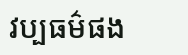វប្បធម៌ផង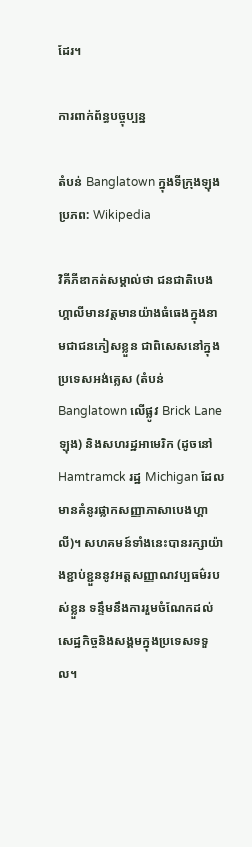ដែរ។

ការពាក់ព័ន្ធបច្ចុប្បន្ន

តំបន់ Banglatown ក្នុងទីក្រុងឡុង ប្រភព: Wikipedia

វិគីភីឌាកត់សម្គាល់ថា ជនជាតិបេងហ្គាលីមានវត្តមានយ៉ាងធំធេងក្នុងនាមជាជនភៀសខ្លួន ជាពិសេសនៅក្នុងប្រទេសអង់គ្លេស (តំបន់ Banglatown លើផ្លូវ Brick Lane ឡុង) និងសហរដ្ឋអាមេរិក (ដូចនៅ Hamtramck រដ្ឋ Michigan ដែលមានគំនូរផ្លាកសញ្ញាភាសាបេងហ្គាលី)។ សហគមន៍ទាំងនេះបានរក្សាយ៉ាងខ្ជាប់ខ្ជួននូវអត្តសញ្ញាណវប្បធម៌របស់ខ្លួន ទន្ទឹមនឹងការរួមចំណែកដល់សេដ្ឋកិច្ចនិងសង្គមក្នុងប្រទេសទទួល។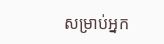សម្រាប់អ្នក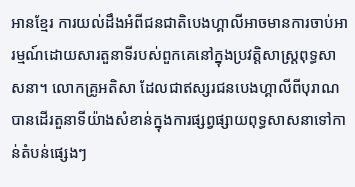អានខ្មែរ ការយល់ដឹងអំពីជនជាតិបេងហ្គាលីអាចមានការចាប់អារម្មណ៍ដោយសារតួនាទីរបស់ពួកគេនៅក្នុងប្រវត្តិសាស្ត្រពុទ្ធសាសនា។ លោកគ្រូអតិសា ដែលជាឥស្សរជនបេងហ្គាលីពីបុរាណ បានដើរតួនាទីយ៉ាងសំខាន់ក្នុងការផ្សព្វផ្សាយពុទ្ធសាសនាទៅកាន់តំបន់ផ្សេងៗ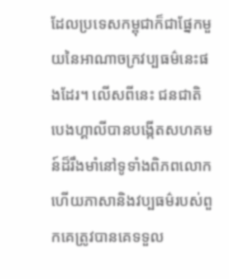ដែលប្រទេសកម្ពុជាក៏ជាផ្នែកមួយនៃអាណាចក្រវប្បធម៌នេះផងដែរ។ លើសពីនេះ ជនជាតិបេងហ្គាលីបានបង្កើតសហគមន៍ដ៏រឹងមាំនៅទូទាំងពិភពលោក ហើយភាសានិងវប្បធម៌របស់ពួកគេត្រូវបានគេទទួល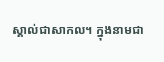ស្គាល់ជាសាកល។ ក្នុងនាមជា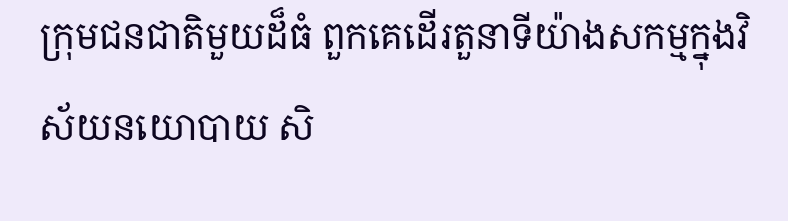ក្រុមជនជាតិមួយដ៏ធំ ពួកគេដើរតួនាទីយ៉ាងសកម្មក្នុងវិស័យនយោបាយ សិ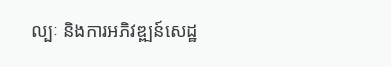ល្បៈ និងការអភិវឌ្ឍន៍សេដ្ឋ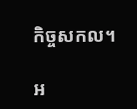កិច្ចសកល។

អ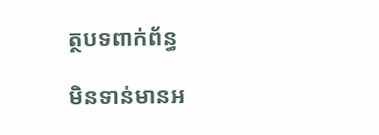ត្ថបទពាក់ព័ន្ធ

មិនទាន់មានអ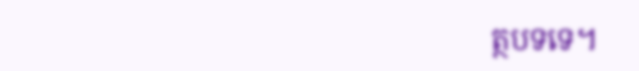ត្ថបទទេ។